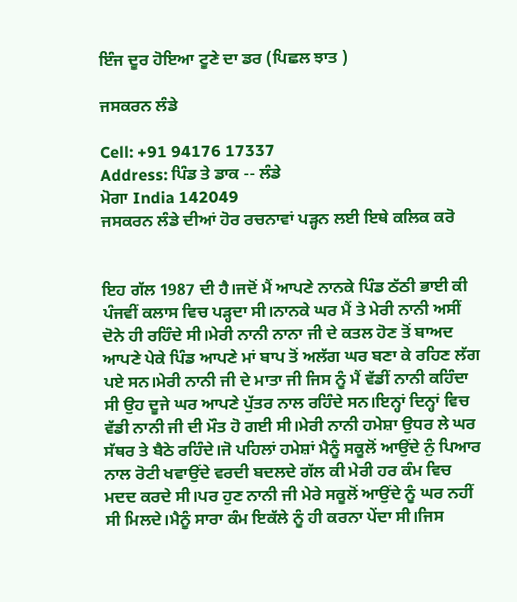ਇੰਜ ਦੂਰ ਹੋਇਆ ਟੂਣੇ ਦਾ ਡਰ (ਪਿਛਲ ਝਾਤ )

ਜਸਕਰਨ ਲੰਡੇ

Cell: +91 94176 17337
Address: ਪਿੰਡ ਤੇ ਡਾਕ -- ਲੰਡੇ
ਮੋਗਾ India 142049
ਜਸਕਰਨ ਲੰਡੇ ਦੀਆਂ ਹੋਰ ਰਚਨਾਵਾਂ ਪੜ੍ਹਨ ਲਈ ਇਥੇ ਕਲਿਕ ਕਰੋ


ਇਹ ਗੱਲ 1987 ਦੀ ਹੈ।ਜਦੋਂ ਮੈਂ ਆਪਣੇ ਨਾਨਕੇ ਪਿੰਡ ਠੱਠੀ ਭਾਈ ਕੀ ਪੰਜਵੀਂ ਕਲਾਸ ਵਿਚ ਪੜ੍ਹਦਾ ਸੀ।ਨਾਨਕੇ ਘਰ ਮੈਂ ਤੇ ਮੇਰੀ ਨਾਨੀ ਅਸੀਂ ਦੋਨੇ ਹੀ ਰਹਿੰਦੇ ਸੀ।ਮੇਰੀ ਨਾਨੀ ਨਾਨਾ ਜੀ ਦੇ ਕਤਲ ਹੋਣ ਤੋਂ ਬਾਅਦ ਆਪਣੇ ਪੇਕੇ ਪਿੰਡ ਆਪਣੇ ਮਾਂ ਬਾਪ ਤੋਂ ਅਲੱਗ ਘਰ ਬਣਾ ਕੇ ਰਹਿਣ ਲੱਗ ਪਏ ਸਨ।ਮੇਰੀ ਨਾਨੀ ਜੀ ਦੇ ਮਾਤਾ ਜੀ ਜਿਸ ਨੂੰ ਮੈਂ ਵੱਡੀਂ ਨਾਨੀ ਕਹਿੰਦਾ ਸੀ ਉਹ ਦੂਜੇ ਘਰ ਆਪਣੇ ਪੁੱਤਰ ਨਾਲ ਰਹਿੰਦੇ ਸਨ।ਇਨ੍ਹਾਂ ਦਿਨ੍ਹਾਂ ਵਿਚ ਵੱਡੀ ਨਾਨੀ ਜੀ ਦੀ ਮੌਤ ਹੋ ਗਈ ਸੀ।ਮੇਰੀ ਨਾਨੀ ਹਮੇਸ਼ਾ ਉਧਰ ਲੇ ਘਰ ਸੱਥਰ ਤੇ ਬੈਠੇ ਰਹਿੰਦੇ।ਜੋ ਪਹਿਲਾਂ ਹਮੇਸ਼ਾਂ ਮੈਨੂੰ ਸਕੂਲੋਂ ਆਉਂਦੇ ਨੁੰ ਪਿਆਰ  ਨਾਲ ਰੋਟੀ ਖਵਾਉਂਦੇ ਵਰਦੀ ਬਦਲਦੇ ਗੱਲ ਕੀ ਮੇਰੀ ਹਰ ਕੰਮ ਵਿਚ ਮਦਦ ਕਰਦੇ ਸੀ।ਪਰ ਹੁਣ ਨਾਨੀ ਜੀ ਮੇਰੇ ਸਕੂਲੋਂ ਆਉਂਦੇ ਨੂੰ ਘਰ ਨਹੀਂ ਸੀ ਮਿਲਦੇ।ਮੈਨੂੰ ਸਾਰਾ ਕੰਮ ਇਕੱਲੇ ਨੂੰ ਹੀ ਕਰਨਾ ਪੇਂਦਾ ਸੀ।ਜਿਸ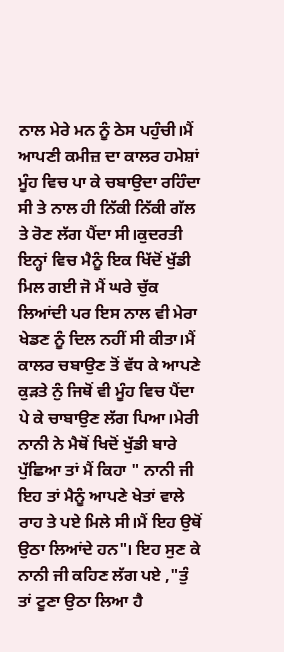ਨਾਲ ਮੇਰੇ ਮਨ ਨੂੰ ਠੇਸ ਪਹੁੰਚੀ।ਮੈਂ ਆਪਣੀ ਕਮੀਜ਼ ਦਾ ਕਾਲਰ ਹਮੇਸ਼ਾਂ ਮੂੰਹ ਵਿਚ ਪਾ ਕੇ ਚਬਾਉਦਾ ਰਹਿੰਦਾ ਸੀ ਤੇ ਨਾਲ ਹੀ ਨਿੱਕੀ ਨਿੱਕੀ ਗੱਲ ਤੇ ਰੋਣ ਲੱਗ ਪੈਂਦਾ ਸੀ।ਕੁਦਰਤੀ ਇਨ੍ਹਾਂ ਵਿਚ ਮੈਨੂੰ ਇਕ ਖਿੱਦੋਂ ਖੁੱਡੀ ਮਿਲ ਗਈ ਜੋ ਮੈਂ ਘਰੇ ਚੁੱਕ ਲਿਆਂਦੀ ਪਰ ਇਸ ਨਾਲ ਵੀ ਮੇਰਾ ਖੇਡਣ ਨੂੰ ਦਿਲ ਨਹੀਂ ਸੀ ਕੀਤਾ।ਮੈਂ ਕਾਲਰ ਚਬਾਉਣ ਤੋਂ ਵੱਧ ਕੇ ਆਪਣੇ ਕੁੜਤੇ ਨੁੰ ਜਿਥੋਂ ਵੀ ਮੂੰਹ ਵਿਚ ਪੈਂਦਾ ਪੇ ਕੇ ਚਾਬਾਉਣ ਲੱਗ ਪਿਆ।ਮੇਰੀ ਨਾਨੀ ਨੇ ਮੈਥੋਂ ਖਿਦੋਂ ਖੁੱਡੀ ਬਾਰੇ ਪੁੱਛਿਆ ਤਾਂ ਮੈਂ ਕਿਹਾ " ਨਾਨੀ ਜੀ ਇਹ ਤਾਂ ਮੈਨੂੰ ਆਪਣੇ ਖੇਤਾਂ ਵਾਲੇ ਰਾਹ ਤੇ ਪਏ ਮਿਲੇ ਸੀ।ਮੈਂ ਇਹ ਉਥੋਂ ਉਠਾ ਲਿਆਂਦੇ ਹਨ"। ਇਹ ਸੁਣ ਕੇ ਨਾਨੀ ਜੀ ਕਹਿਣ ਲੱਗ ਪਏ ,"ਤੁੰ ਤਾਂ ਟੂਣਾ ਉਠਾ ਲਿਆ ਹੈ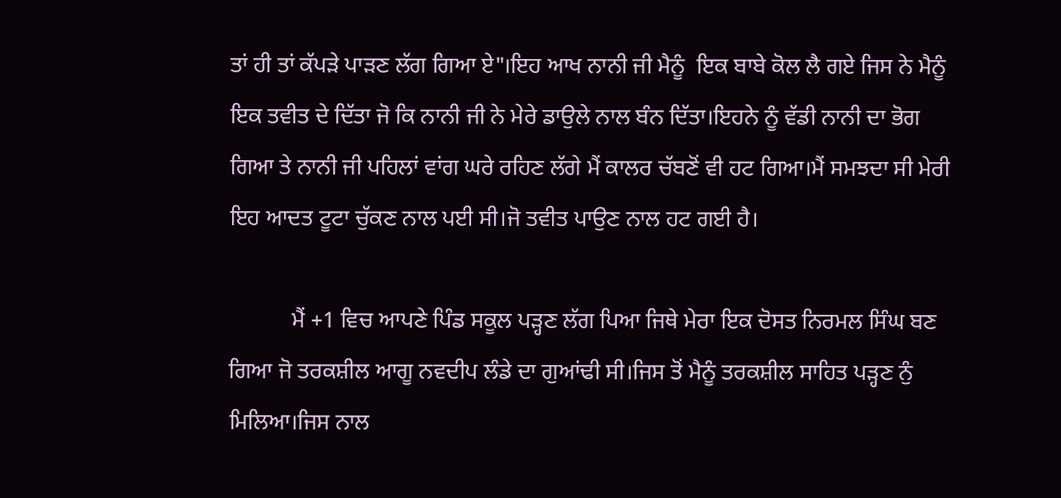ਤਾਂ ਹੀ ਤਾਂ ਕੱਪੜੇ ਪਾੜਣ ਲੱਗ ਗਿਆ ਏ"।ਇਹ ਆਖ ਨਾਨੀ ਜੀ ਮੈਨੂੰ  ਇਕ ਬਾਬੇ ਕੋਲ ਲੈ ਗਏ ਜਿਸ ਨੇ ਮੈਨੂੰ ਇਕ ਤਵੀਤ ਦੇ ਦਿੱਤਾ ਜੋ ਕਿ ਨਾਨੀ ਜੀ ਨੇ ਮੇਰੇ ਡਾਉਲੇ ਨਾਲ ਬੰਨ ਦਿੱਤਾ।ਇਹਨੇ ਨੂੰ ਵੱਡੀ ਨਾਨੀ ਦਾ ਭੋਗ ਗਿਆ ਤੇ ਨਾਨੀ ਜੀ ਪਹਿਲਾਂ ਵਾਂਗ ਘਰੇ ਰਹਿਣ ਲੱਗੇ ਮੈਂ ਕਾਲਰ ਚੱਬਣੋਂ ਵੀ ਹਟ ਗਿਆ।ਮੈਂ ਸਮਝਦਾ ਸੀ ਮੇਰੀ ਇਹ ਆਦਤ ਟੂਟਾ ਚੁੱਕਣ ਨਾਲ ਪਈ ਸੀ।ਜੋ ਤਵੀਤ ਪਾਉਣ ਨਾਲ ਹਟ ਗਈ ਹੈ।

           ਮੈਂ +1 ਵਿਚ ਆਪਣੇ ਪਿੰਡ ਸਕੂਲ ਪੜ੍ਹਣ ਲੱਗ ਪਿਆ ਜਿਥੇ ਮੇਰਾ ਇਕ ਦੋਸਤ ਨਿਰਮਲ ਸਿੰਘ ਬਣ ਗਿਆ ਜੋ ਤਰਕਸ਼ੀਲ ਆਗੂ ਨਵਦੀਪ ਲੰਡੇ ਦਾ ਗੁਆਂਢੀ ਸੀ।ਜਿਸ ਤੋਂ ਮੈਨੂੰ ਤਰਕਸ਼ੀਲ ਸਾਹਿਤ ਪੜ੍ਹਣ ਨੁੰ ਮਿਲਿਆ।ਜਿਸ ਨਾਲ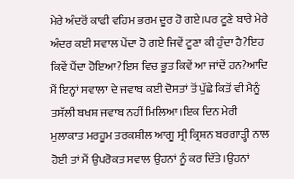ਮੇਰੇ ਅੰਦਰੋਂ ਕਾਫੀ ਵਹਿਮ ਭਰਮ ਦੂਰ ਹੋ ਗਏ।ਪਰ ਟੂਣੇ ਬਾਰੇ ਮੇਰੇ ਅੰਦਰ ਕਈ ਸਵਾਲ ਪੇਂਦਾ ਹੋ ਗਏ ਜਿਵੇਂ ਟੂਣਾ ਕੀ ਹੁੰਦਾ ਹੈ?ਇਹ ਕਿਵੇਂ ਪੈਂਦਾ ਹੋਇਆ?ਇਸ ਵਿਚ ਭੂਤ ਕਿਵੇਂ ਆ ਜਾਂਦੇਂ ਹਨ?ਆਦਿ ਮੈਂ ਇਨ੍ਹਾਂ ਸਵਾਲਾ ਦੇ ਜਵਾਬ ਕਈ ਦੋਸਤਾਂ ਤੋਂ ਪੁੱਛੇ ਕਿਤੋਂ ਵੀ ਮੈਨੂੰ ਤਸੱਲੀ ਬਖਸ਼ ਜਵਾਬ ਨਹੀਂ ਮਿਲਿਆ।ਇਕ ਦਿਨ ਮੇਰੀ ਮੁਲਾਕਾਤ ਮਰਹੂਮ ਤਰਕਸ਼ੀਲ ਆਗੂ ਸ੍ਰੀ ਕ੍ਰਿਸ਼ਨ ਬਰਗਾੜ੍ਹੀ ਨਾਲ ਹੋਈ ਤਾਂ ਮੈਂ ਉਪਰੋਕਤ ਸਵਾਲ ਉਹਨਾਂ ਨੂੰ ਕਰ ਦਿੱਤੇ।ਉਹਨਾਂ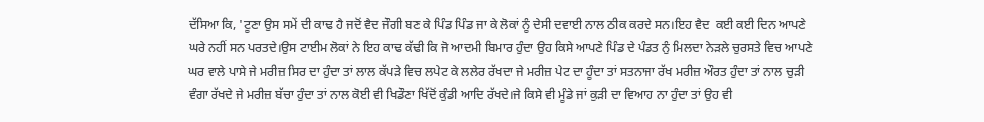ਦੱਸਿਆ ਕਿ, 'ਟੂਣਾ ਉਸ ਸਮੇਂ ਦੀ ਕਾਢ ਹੈ ਜਦੋਂ ਵੈਦ ਜੌਗੀ ਬਣ ਕੇ ਪਿੰਡ ਪਿੰਡ ਜਾ ਕੇ ਲੋਕਾਂ ਨੂੰ ਦੇਸੀ ਦਵਾਈ ਨਾਲ ਠੀਕ ਕਰਦੇ ਸਨ।ਇਹ ਵੈਦ  ਕਈ ਕਈ ਦਿਨ ਆਪਣੇ ਘਰੇ ਨਹੀਂ ਸਨ ਪਰਤਦੇ।ਉਸ ਟਾਈਮ ਲੋਕਾਂ ਨੇ ਇਹ ਕਾਢ ਕੱਢੀ ਕਿ ਜੋ ਆਦਮੀ ਬਿਮਾਰ ਹੁੰਦਾ ਉਹ ਕਿਸੇ ਆਪਣੇ ਪਿੰਡ ਦੇ ਪੰਡਤ ਨੁੰ ਮਿਲਦਾ ਨੇੜਲੇ ਚੁਰਸਤੇ ਵਿਚ ਆਪਣੇ ਘਰ ਵਾਲੇ ਪਾਸੇ ਜੇ ਮਰੀਜ਼ ਸਿਰ ਦਾ ਹੁੰਦਾ ਤਾਂ ਲਾਲ ਕੱਪੜੇ ਵਿਚ ਲਪੇਟ ਕੇ ਲਲੇਰ ਰੱਖਦਾ ਜੇ ਮਰੀਜ਼ ਪੇਟ ਦਾ ਹੂੰਦਾ ਤਾਂ ਸਤਨਾਜਾ ਰੱਖ ਮਰੀਜ਼ ਔਰਤ ਹੁੰਦਾ ਤਾਂ ਨਾਲ ਚੁੜੀ ਵੰਗਾ ਰੱਖਦੇ ਜੇ ਮਰੀਜ਼ ਬੱਚਾ ਹੁੰਦਾ ਤਾਂ ਨਾਲ ਕੋਈ ਵੀ ਖਿਡੌਣਾ ਖਿੱਦੋਂ ਕੁੰਡੀ ਆਦਿ ਰੱਖਦੇ।ਜੇ ਕਿਸੇ ਵੀ ਮੂੰਡੇ ਜਾਂ ਕੁੜੀ ਦਾ ਵਿਆਹ ਨਾ ਹੁੰਦਾ ਤਾਂ ਉਹ ਵੀ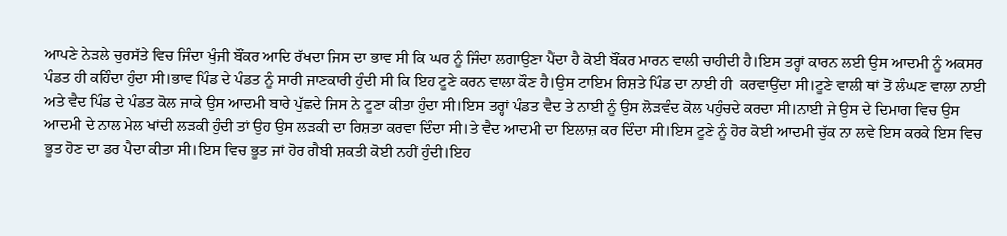ਆਪਣੇ ਨੇੜਲੇ ਚੁਰਸੱਤੇ ਵਿਚ ਜਿੰਦਾ ਖੁੰਜੀ ਬੌਂਕਰ ਆਦਿ ਰੱਖਦਾ ਜਿਸ ਦਾ ਭਾਵ ਸੀ ਕਿ ਘਰ ਨੂੰ ਜਿੰਦਾ ਲਗਾਉਣਾ ਪੈਂਦਾ ਹੈ ਕੋਈ ਬੌਂਕਰ ਮਾਰਨ ਵਾਲੀ ਚਾਹੀਦੀ ਹੈ।ਇਸ ਤਰ੍ਹਾਂ ਕਾਰਨ ਲਈ ਉਸ ਆਦਮੀ ਨੂੰ ਅਕਸਰ ਪੰਡਤ ਹੀ ਕਹਿੰਦਾ ਹੁੰਦਾ ਸੀ।ਭਾਵ ਪਿੰਡ ਦੇ ਪੰਡਤ ਨੂੰ ਸਾਰੀ ਜਾਣਕਾਰੀ ਹੁੰਦੀ ਸੀ ਕਿ ਇਹ ਟੂਣੇ ਕਰਨ ਵਾਲਾ ਕੌਣ ਹੈ।ਉਸ ਟਾਇਮ ਰਿਸ਼ਤੇ ਪਿੰਡ ਦਾ ਨਾਈ ਹੀ  ਕਰਵਾਉਂਦਾ ਸੀ।ਟੂਣੇ ਵਾਲੀ ਥਾਂ ਤੋਂ ਲੰਘਣ ਵਾਲਾ ਨਾਈ ਅਤੇ ਵੈਦ ਪਿੰਡ ਦੇ ਪੰਡਤ ਕੋਲ ਜਾਕੇ ਉਸ ਆਦਮੀ ਬਾਰੇ ਪੁੱਛਦੇ ਜਿਸ ਨੇ ਟੂਣਾ ਕੀਤਾ ਹੁੰਦਾ ਸੀ।ਇਸ ਤਰ੍ਹਾਂ ਪੰਡਤ ਵੈਦ ਤੇ ਨਾਈ ਨੂੰ ਉਸ ਲੋੜਵੰਦ ਕੋਲ ਪਹੁੰਚਦੇ ਕਰਦਾ ਸੀ।ਨਾਈ ਜੇ ਉਸ ਦੇ ਦਿਮਾਗ ਵਿਚ ਉਸ ਆਦਮੀ ਦੇ ਨਾਲ ਮੇਲ ਖਾਂਦੀ ਲੜਕੀ ਹੁੰਦੀ ਤਾਂ ਉਹ ਉਸ ਲੜਕੀ ਦਾ ਰਿਸ਼ਤਾ ਕਰਵਾ ਦਿੰਦਾ ਸੀ।ਤੇ ਵੈਦ ਆਦਮੀ ਦਾ ਇਲਾਜ਼ ਕਰ ਦਿੰਦਾ ਸੀ।ਇਸ ਟੂਣੇ ਨੂੰ ਹੋਰ ਕੋਈ ਆਦਮੀ ਚੁੱਕ ਨਾ ਲਵੇ ਇਸ ਕਰਕੇ ਇਸ ਵਿਚ ਭੂਤ ਹੋਣ ਦਾ ਡਰ ਪੈਦਾ ਕੀਤਾ ਸੀ।ਇਸ ਵਿਚ ਭੂਤ ਜਾਂ ਹੋਰ ਗੈਬੀ ਸ਼ਕਤੀ ਕੋਈ ਨਹੀਂ ਹੁੰਦੀ।ਇਹ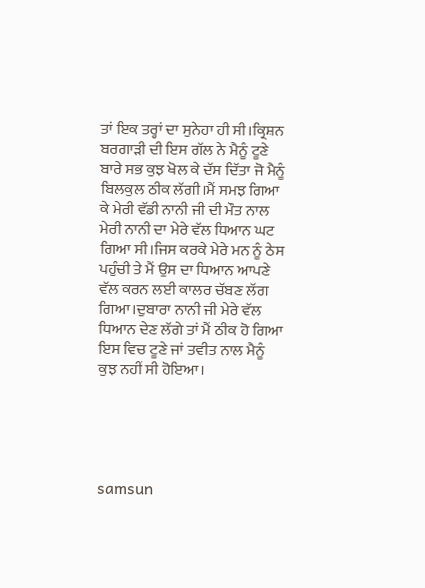ਤਾਂ ਇਕ ਤਰ੍ਹਾਂ ਦਾ ਸੁਨੇਹਾ ਹੀ ਸੀ।ਕ੍ਰਿਸ਼ਨ ਬਰਗਾੜੀ ਦੀ ਇਸ ਗੱਲ ਨੇ ਮੈਨੂੰ ਟੂਣੇ ਬਾਰੇ ਸਭ ਕੁਝ ਖੋਲ ਕੇ ਦੱਸ ਦਿੱਤਾ ਜੋ ਮੈਨੂੰ ਬਿਲਕੁਲ ਠੀਕ ਲੱਗੀ।ਮੈਂ ਸਮਝ ਗਿਆ ਕੇ ਮੇਰੀ ਵੱਡੀ ਨਾਨੀ ਜੀ ਦੀ ਮੌਤ ਨਾਲ ਮੇਰੀ ਨਾਨੀ ਦਾ ਮੇਰੇ ਵੱਲ ਧਿਆਨ ਘਟ ਗਿਆ ਸੀ।ਜਿਸ ਕਰਕੇ ਮੇਰੇ ਮਨ ਨੂੰ ਠੇਸ ਪਹੁੰਚੀ ਤੇ ਮੈਂ ਉਸ ਦਾ ਧਿਆਨ ਆਪਣੇ ਵੱਲ ਕਰਨ ਲਈ ਕਾਲਰ ਚੱਬਣ ਲੱਗ ਗਿਆ।ਦੁਬਾਰਾ ਨਾਨੀ ਜੀ ਮੇਰੇ ਵੱਲ ਧਿਆਨ ਦੇਣ ਲੱਗੇ ਤਾਂ ਮੈਂ ਠੀਕ ਹੋ ਗਿਆ ਇਸ ਵਿਚ ਟੂਣੇ ਜਾਂ ਤਵੀਤ ਨਾਲ ਮੈਨੂੰ ਕੁਝ ਨਹੀਂ ਸੀ ਹੋਇਆ।





samsun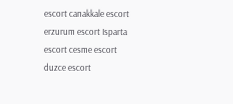escort canakkale escort erzurum escort Isparta escort cesme escort duzce escort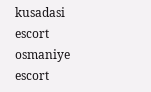kusadasi escort osmaniye escort